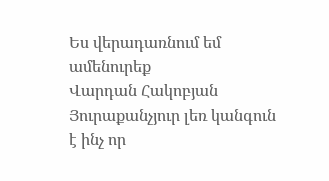Ես վերադառնում եմ ամենուրեք
Վարդան Հակոբյան
Յուրաքանչյուր լեռ կանգուն է ինչ որ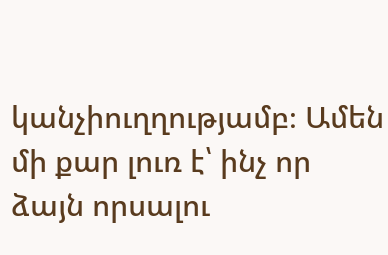կանչիուղղությամբ։ Ամեն մի քար լուռ է՝ ինչ որ ձայն որսալու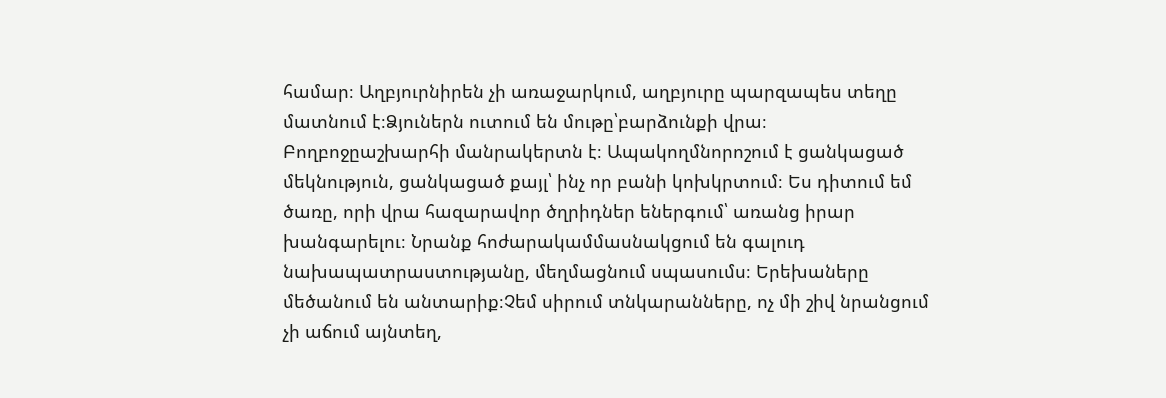համար։ Աղբյուրնիրեն չի առաջարկում, աղբյուրը պարզապես տեղը մատնում է։Ձյուներն ուտում են մութը՝բարձունքի վրա։ Բողբոջըաշխարհի մանրակերտն է։ Ապակողմնորոշում է ցանկացած մեկնություն, ցանկացած քայլ՝ ինչ որ բանի կոխկրտում։ Ես դիտում եմ ծառը, որի վրա հազարավոր ծղրիդներ եներգում՝ առանց իրար խանգարելու։ Նրանք հոժարակամմասնակցում են գալուդ նախապատրաստությանը, մեղմացնում սպասումս։ Երեխաները մեծանում են անտարիք։Չեմ սիրում տնկարանները, ոչ մի շիվ նրանցում չի աճում այնտեղ,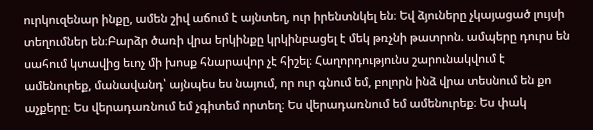ուրկուզենար ինքը, ամեն շիվ աճում է այնտեղ, ուր իրենտնկել են։ Եվ ձյուները չկայացած լույսի տեղումներ են։Բարձր ծառի վրա երկինքը կրկինբացել է մեկ թռչնի թատրոն. ամպերը դուրս են սահում կտավից եւոչ մի խոսք հնարավոր չէ հիշել։ Հաղորդությունս շարունակվում է ամենուրեք, մանավանդ՝ այնպես ես նայում, որ ուր գնում եմ, բոլորն ինձ վրա տեսնում են քո աչքերը։ Ես վերադառնում եմ չգիտեմ որտեղ։ Ես վերադառնում եմ ամենուրեք։ Ես փակ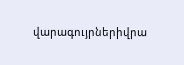վարագույրներիվրա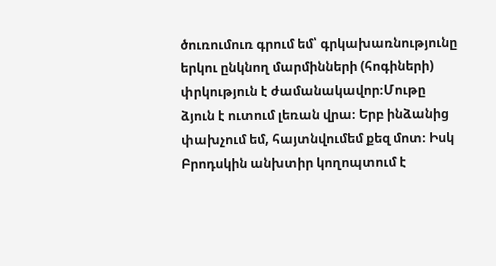ծուռումուռ գրում եմ՝ գրկախառնությունը երկու ընկնող մարմինների (հոգիների) փրկություն է ժամանակավոր։Մութը ձյուն է ուտում լեռան վրա։ Երբ ինձանից փախչում եմ, հայտնվումեմ քեզ մոտ։ Իսկ Բրոդսկին անխտիր կողոպտում է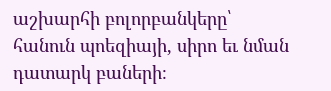աշխարհի բոլորբանկերը՝ հանուն պոեզիայի, սիրո եւ նման դատարկ բաների։